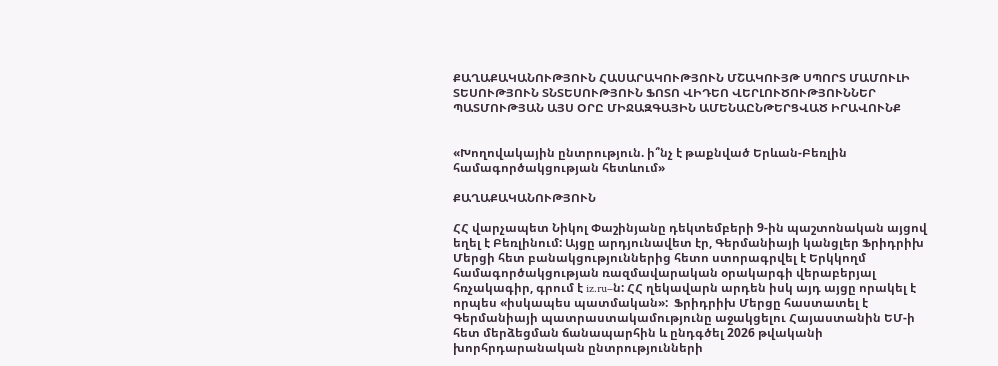ՔԱՂԱՔԱԿԱՆՈՒԹՅՈՒՆ ՀԱՍԱՐԱԿՈՒԹՅՈՒՆ ՄՇԱԿՈՒՅԹ ՍՊՈՐՏ ՄԱՄՈՒԼԻ ՏԵՍՈՒԹՅՈՒՆ ՏՆՏԵՍՈՒԹՅՈՒՆ ՖՈՏՈ ՎԻԴԵՈ ՎԵՐԼՈՒԾՈՒԹՅՈՒՆՆԵՐ ՊԱՏՄՈՒԹՅԱՆ ԱՅՍ ՕՐԸ ՄԻՋԱԶԳԱՅԻՆ ԱՄԵՆԱԸՆԹԵՐՑՎԱԾ ԻՐԱՎՈՒՆՔ


«Խողովակային ընտրություն. ի՞նչ է թաքնված Երևան-Բեռլին համագործակցության հետևում»

ՔԱՂԱՔԱԿԱՆՈՒԹՅՈՒՆ

ՀՀ վարչապետ Նիկոլ Փաշինյանը դեկտեմբերի 9-ին պաշտոնական այցով եղել է Բեռլինում: Այցը արդյունավետ էր, Գերմանիայի կանցլեր Ֆրիդրիխ Մերցի հետ բանակցություններից հետո ստորագրվել է Երկկողմ համագործակցության ռազմավարական օրակարգի վերաբերյալ հռչակագիր, գրում է iz.ru–ն: ՀՀ ղեկավարն արդեն իսկ այդ այցը որակել է որպես «իսկապես պատմական»:  Ֆրիդրիխ Մերցը հաստատել է Գերմանիայի պատրաստակամությունը աջակցելու Հայաստանին ԵՄ-ի հետ մերձեցման ճանապարհին և ընդգծել 2026 թվականի խորհրդարանական ընտրությունների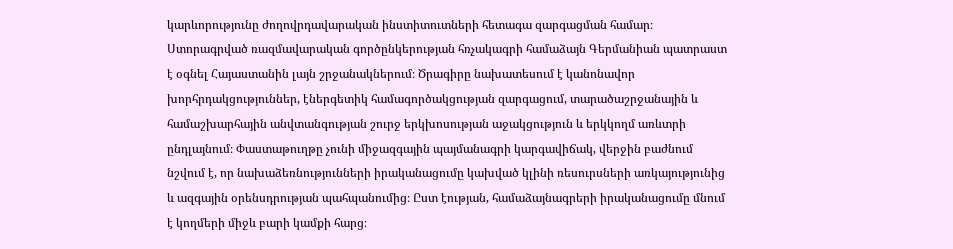կարևորությունը ժողովրդավարական ինստիտուտների հետագա զարգացման համար։ Ստորագրված ռազմավարական գործընկերության հռչակագրի համաձայն Գերմանիան պատրաստ է օգնել Հայաստանին լայն շրջանակներում։ Ծրագիրը նախատեսում է կանոնավոր խորհրդակցություններ, էներգետիկ համագործակցության զարգացում, տարածաշրջանային և համաշխարհային անվտանգության շուրջ երկխոսության աջակցություն և երկկողմ առևտրի ընդլայնում։ Փաստաթուղթը չունի միջազգային պայմանագրի կարգավիճակ, վերջին բաժնում նշվում է, որ նախաձեռնությունների իրականացումը կախված կլինի ռեսուրսների առկայությունից և ազգային օրենսդրության պահպանումից։ Ըստ էության, համաձայնագրերի իրականացումը մնում է կողմերի միջև բարի կամքի հարց։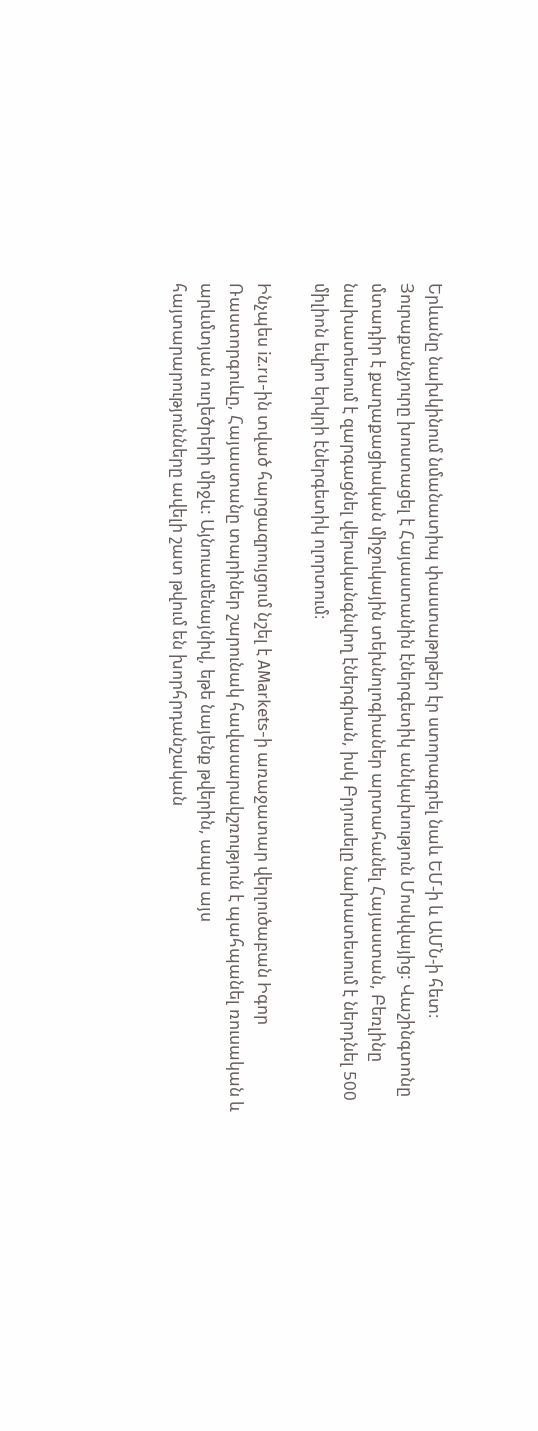Երևանը նախկինում նմանատիպ փաստաթղթեր էր ստորագրել նաև ԵՄ-ի և ԱՄՆ-ի հետ։ Յուրաքանչյուրը խոստացել է Հայաստանին էներգետիկ անկախություն Մոսկվայից: Վաշինգտոնը մտադիր է քաղաքացիական միջուկային տեխնոլոգիաներ արտահանել Հայաստան, Բեռլինը նախատեսում է զարգացնել վերականգնվող էներգիան, իսկ Բրյուսելը նախատեսում է ներդնել 500 միլիոն եվրո երկրի էներգետիկ ոլորտում։

Ինչպես iz.ru-ին տված հարցազրույցում նշել է AMarkets-ի առաջատար վերլուծաբան Իգոր Ռաստորգուևը, Հայաստանը տարիներ շարունակ հավասարակշռություն է պահպանել ռուսական և արևմտյան ուղեծրերի միջև: Այնուամենայնիվ, եթե նայենք թվերին, ապա այս հայտարարությունները ավելի շատ թվում են խորհրդանշական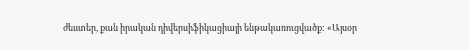ժեստեր, քան իրական դիվերսիֆիկացիայի ենթակառուցվածք: «Այսօր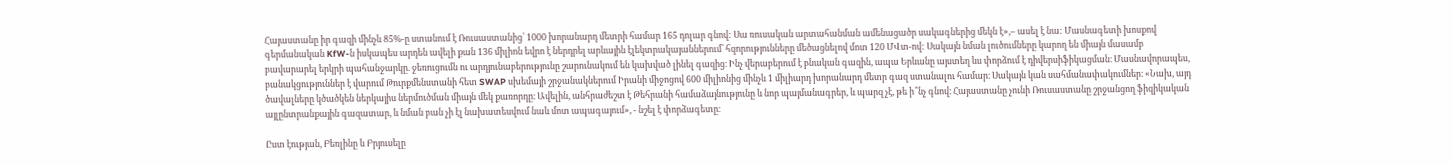Հայաստանը իր գազի մինչև 85%-ը ստանում է Ռուսաստանից՝ 1000 խորանարդ մետրի համար 165 դոլար գնով: Սա ռուսական արտահանման ամենացածր սակագներից մեկն է»,– ասել է նա: Մասնագետի խոսքով գերմանական KfW-ն իսկապես արդեն ավելի քան 136 միլիոն եվրո է ներդրել արևային էլեկտրակայաններում՝ հզորությունները մեծացնելով մոտ 120 ՄՎտ-ով: Սակայն նման լուծումները կարող են միայն մասամբ բավարարել երկրի պահանջարկը. ջեռուցումն ու արդյունաբերությունը շարունակում են կախված լինել գազից։ Ինչ վերաբերում է բնական գազին, ապա Երևանը այստեղ ևս փորձում է դիվերսիֆիկացման։ Մասնավորապես, բանակցություններ է վարում Թուրքմենստանի հետ SWAP սխեմայի շրջանակներում Իրանի միջոցով 600 միլիոնից մինչև 1 միլիարդ խորանարդ մետր գազ ստանալու համար։ Սակայն կան սահմանափակումներ։ «Նախ, այդ ծավալները կծածկեն ներկայիս ներմուծման միայն մեկ քառորդը։ Ավելին, անհրաժեշտ է Թեհրանի համաձայնությունը և նոր պայմանագրեր, և պարզ չէ, թե ի՞նչ գնով։ Հայաստանը չունի Ռուսաստանը շրջանցող ֆիզիկական այլընտրանքային գազատար, և նման բան չի էլ նախատեսվում նաև մոտ ապագայում», - նշել է փորձագետը։

Ըստ էության, Բեռլինը և Բրյուսելը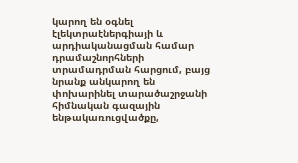կարող են օգնել էլեկտրաէներգիայի և արդիականացման համար դրամաշնորհների տրամադրման հարցում, բայց նրանք անկարող են փոխարինել տարածաշրջանի հիմնական գազային ենթակառուցվածքը,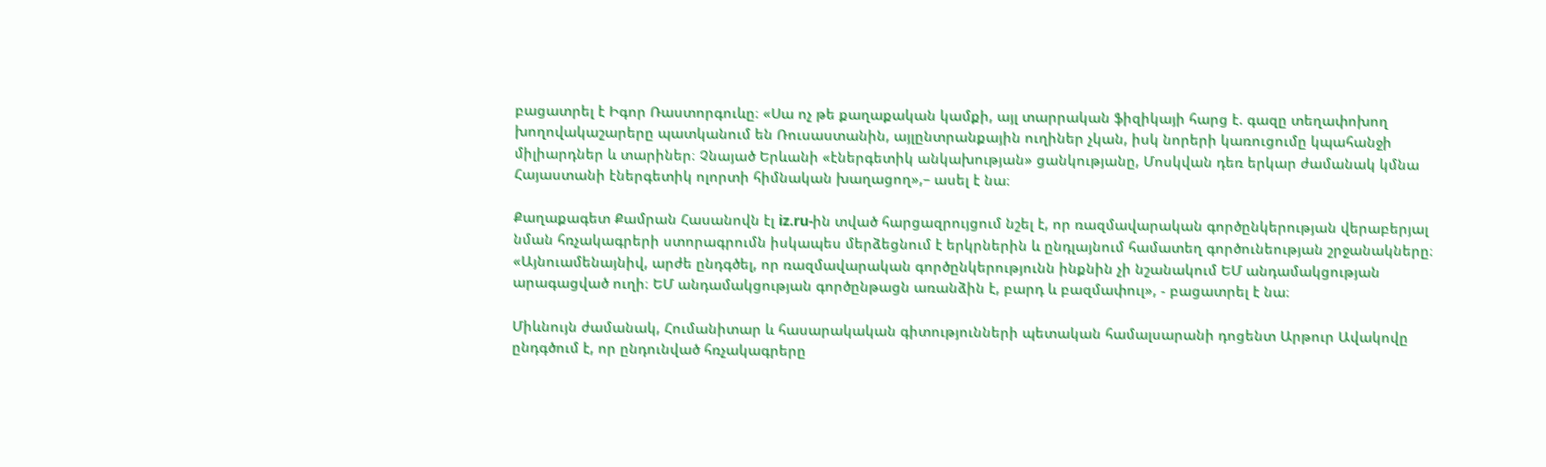բացատրել է Իգոր Ռաստորգուևը։ «Սա ոչ թե քաղաքական կամքի, այլ տարրական ֆիզիկայի հարց է. գազը տեղափոխող խողովակաշարերը պատկանում են Ռուսաստանին, այլընտրանքային ուղիներ չկան, իսկ նորերի կառուցումը կպահանջի միլիարդներ և տարիներ։ Չնայած Երևանի «էներգետիկ անկախության» ցանկությանը, Մոսկվան դեռ երկար ժամանակ կմնա Հայաստանի էներգետիկ ոլորտի հիմնական խաղացող»,– ասել է նա։

Քաղաքագետ Քամրան Հասանովն էլ iz.ru-ին տված հարցազրույցում նշել է, որ ռազմավարական գործընկերության վերաբերյալ նման հռչակագրերի ստորագրումն իսկապես մերձեցնում է երկրներին և ընդլայնում համատեղ գործունեության շրջանակները։ «Այնուամենայնիվ, արժե ընդգծել, որ ռազմավարական գործընկերությունն ինքնին չի նշանակում ԵՄ անդամակցության արագացված ուղի։ ԵՄ անդամակցության գործընթացն առանձին է, բարդ և բազմափուլ», - բացատրել է նա։

Միևնույն ժամանակ, Հումանիտար և հասարակական գիտությունների պետական համալսարանի դոցենտ Արթուր Ավակովը ընդգծում է, որ ընդունված հռչակագրերը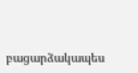բացարձակապես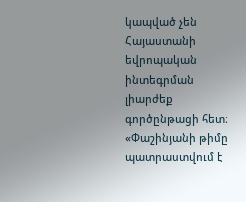կապված չեն Հայաստանի եվրոպական ինտեգրման լիարժեք գործընթացի հետ։ «Փաշինյանի թիմը պատրաստվում է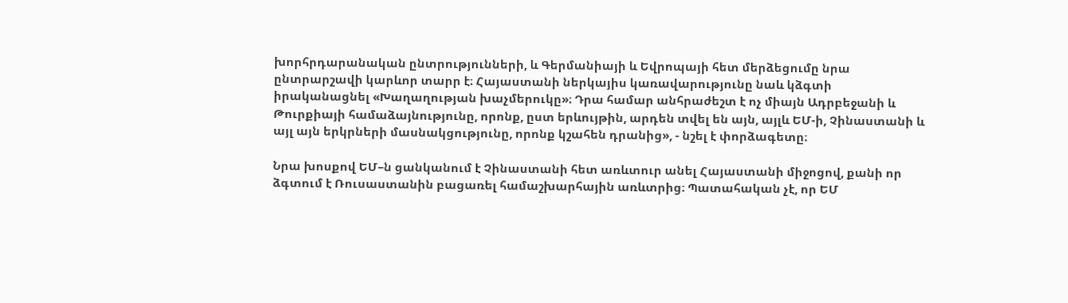խորհրդարանական ընտրությունների, և Գերմանիայի և Եվրոպայի հետ մերձեցումը նրա ընտրարշավի կարևոր տարր է։ Հայաստանի ներկայիս կառավարությունը նաև կձգտի իրականացնել «Խաղաղության խաչմերուկը»։ Դրա համար անհրաժեշտ է ոչ միայն Ադրբեջանի և Թուրքիայի համաձայնությունը, որոնք, ըստ երևույթին, արդեն տվել են այն, այլև ԵՄ-ի, Չինաստանի և այլ այն երկրների մասնակցությունը, որոնք կշահեն դրանից», - նշել է փորձագետը։

Նրա խոսքով ԵՄ–ն ցանկանում է Չինաստանի հետ առևտուր անել Հայաստանի միջոցով, քանի որ ձգտում է Ռուսաստանին բացառել համաշխարհային առևտրից։ Պատահական չէ, որ ԵՄ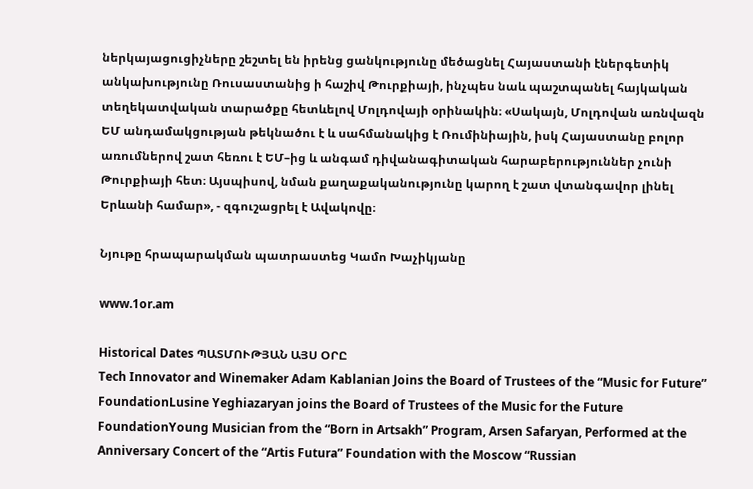ներկայացուցիչները շեշտել են իրենց ցանկությունը մեծացնել Հայաստանի էներգետիկ անկախությունը Ռուսաստանից ի հաշիվ Թուրքիայի, ինչպես նաև պաշտպանել հայկական տեղեկատվական տարածքը հետևելով Մոլդովայի օրինակին։ «Սակայն, Մոլդովան առնվազն ԵՄ անդամակցության թեկնածու է և սահմանակից է Ռումինիային, իսկ Հայաստանը բոլոր առումներով շատ հեռու է ԵՄ–ից և անգամ դիվանագիտական հարաբերություններ չունի Թուրքիայի հետ։ Այսպիսով, նման քաղաքականությունը կարող է շատ վտանգավոր լինել Երևանի համար», - զգուշացրել է Ավակովը։

Նյութը հրապարակման պատրաստեց Կամո Խաչիկյանը

www.1or.am

Historical Dates ՊԱՏՄՈՒԹՅԱՆ ԱՅՍ ՕՐԸ
Tech Innovator and Winemaker Adam Kablanian Joins the Board of Trustees of the “Music for Future” FoundationLusine Yeghiazaryan joins the Board of Trustees of the Music for the Future FoundationYoung Musician from the “Born in Artsakh” Program, Arsen Safaryan, Performed at the Anniversary Concert of the “Artis Futura” Foundation with the Moscow “Russian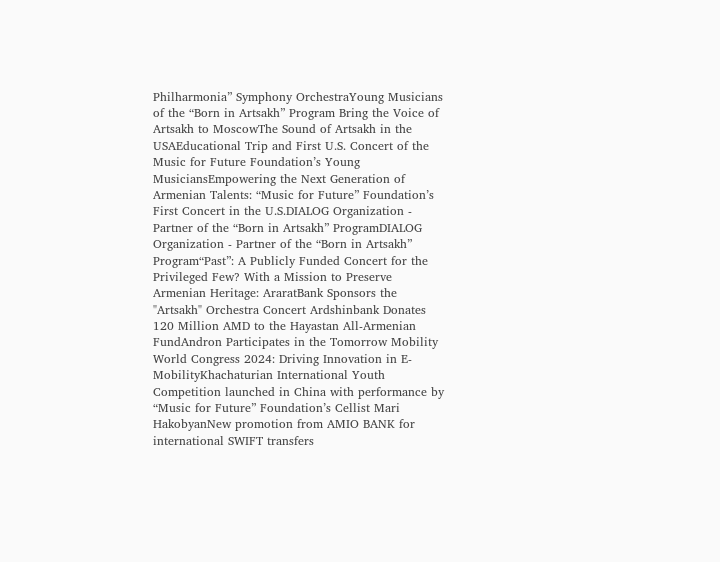Philharmonia” Symphony OrchestraYoung Musicians of the “Born in Artsakh” Program Bring the Voice of Artsakh to MoscowThe Sound of Artsakh in the USAEducational Trip and First U.S. Concert of the Music for Future Foundation’s Young MusiciansEmpowering the Next Generation of Armenian Talents: “Music for Future” Foundation’s First Concert in the U.S.DIALOG Organization - Partner of the “Born in Artsakh” ProgramDIALOG Organization - Partner of the “Born in Artsakh” Program“Past”: A Publicly Funded Concert for the Privileged Few? With a Mission to Preserve Armenian Heritage: AraratBank Sponsors the "Artsakh" Orchestra Concert Ardshinbank Donates 120 Million AMD to the Hayastan All-Armenian FundAndron Participates in the Tomorrow Mobility World Congress 2024: Driving Innovation in E-MobilityKhachaturian International Youth Competition launched in China with performance by “Music for Future” Foundation’s Cellist Mari HakobyanNew promotion from AMIO BANK for international SWIFT transfers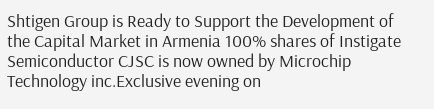Shtigen Group is Ready to Support the Development of the Capital Market in Armenia 100% shares of Instigate Semiconductor CJSC is now owned by Microchip Technology inc.Exclusive evening on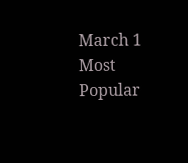March 1
Most Popular